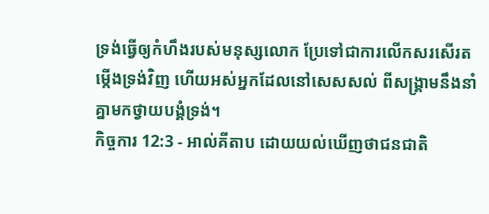ទ្រង់ធ្វើឲ្យកំហឹងរបស់មនុស្សលោក ប្រែទៅជាការលើកសរសើរតម្កើងទ្រង់វិញ ហើយអស់អ្នកដែលនៅសេសសល់ ពីសង្គ្រាមនឹងនាំគ្នាមកថ្វាយបង្គំទ្រង់។
កិច្ចការ 12:3 - អាល់គីតាប ដោយយល់ឃើញថាជនជាតិ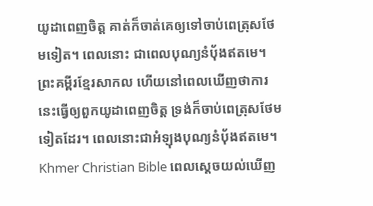យូដាពេញចិត្ដ គាត់ក៏ចាត់គេឲ្យទៅចាប់ពេត្រុសថែមទៀត។ ពេលនោះ ជាពេលបុណ្យនំបុ័ងឥតមេ។ ព្រះគម្ពីរខ្មែរសាកល ហើយនៅពេលឃើញថាការនេះធ្វើឲ្យពួកយូដាពេញចិត្ត ទ្រង់ក៏ចាប់ពេត្រុសថែមទៀតដែរ។ ពេលនោះជាអំឡុងបុណ្យនំប៉័ងឥតមេ។ Khmer Christian Bible ពេលស្ដេចយល់ឃើញ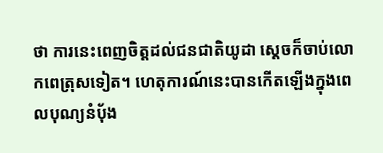ថា ការនេះពេញចិត្ដដល់ជនជាតិយូដា ស្ដេចក៏ចាប់លោកពេត្រុសទៀត។ ហេតុការណ៍នេះបានកើតឡើងក្នុងពេលបុណ្យនំបុ័ង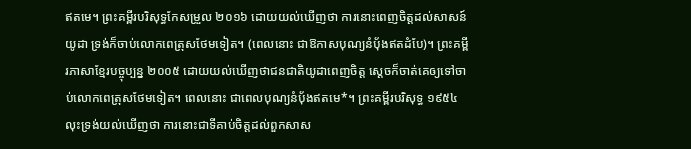ឥតមេ។ ព្រះគម្ពីរបរិសុទ្ធកែសម្រួល ២០១៦ ដោយយល់ឃើញថា ការនោះពេញចិត្តដល់សាសន៍យូដា ទ្រង់ក៏ចាប់លោកពេត្រុសថែមទៀត។ (ពេលនោះ ជាឱកាសបុណ្យនំបុ័ងឥតដំបែ)។ ព្រះគម្ពីរភាសាខ្មែរបច្ចុប្បន្ន ២០០៥ ដោយយល់ឃើញថាជនជាតិយូដាពេញចិត្ត ស្ដេចក៏ចាត់គេឲ្យទៅចាប់លោកពេត្រុសថែមទៀត។ ពេលនោះ ជាពេលបុណ្យនំប៉័ងឥតមេ*។ ព្រះគម្ពីរបរិសុទ្ធ ១៩៥៤ លុះទ្រង់យល់ឃើញថា ការនោះជាទីគាប់ចិត្តដល់ពួកសាស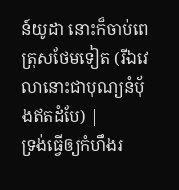ន៍យូដា នោះក៏ចាប់ពេត្រុសថែមទៀត (រីឯវេលានោះជាបុណ្យនំបុ័ងឥតដំបែ) |
ទ្រង់ធ្វើឲ្យកំហឹងរ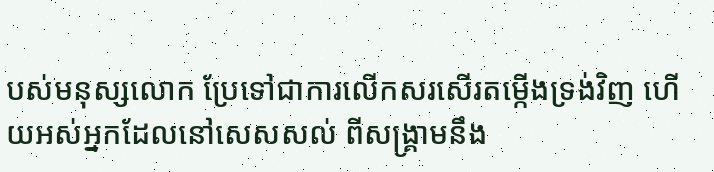បស់មនុស្សលោក ប្រែទៅជាការលើកសរសើរតម្កើងទ្រង់វិញ ហើយអស់អ្នកដែលនៅសេសសល់ ពីសង្គ្រាមនឹង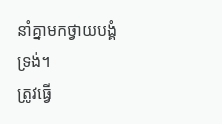នាំគ្នាមកថ្វាយបង្គំទ្រង់។
ត្រូវធ្វើ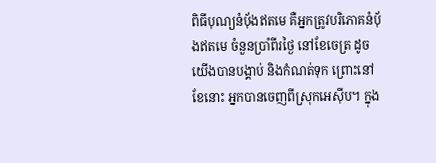ពិធីបុណ្យនំបុ័ងឥតមេ គឺអ្នកត្រូវបរិភោគនំបុ័ងឥតមេ ចំនួនប្រាំពីរថ្ងៃ នៅខែចេត្រ ដូចយើងបានបង្គាប់ និងកំណត់ទុក ព្រោះនៅខែនោះ អ្នកបានចេញពីស្រុកអេស៊ីប។ ក្នុង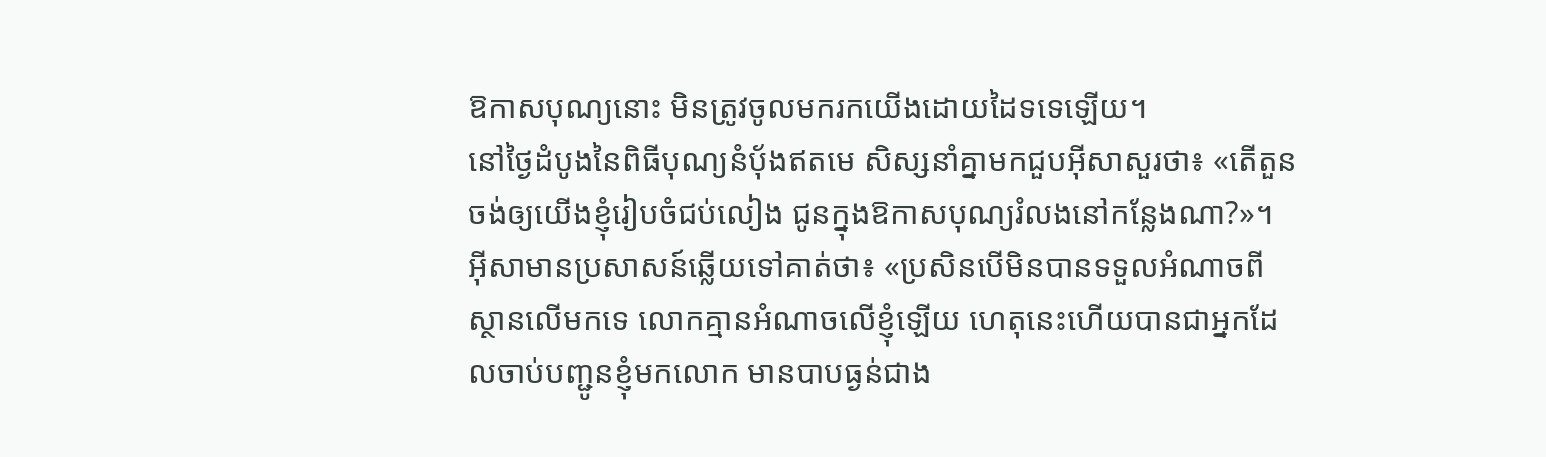ឱកាសបុណ្យនោះ មិនត្រូវចូលមករកយើងដោយដៃទទេឡើយ។
នៅថ្ងៃដំបូងនៃពិធីបុណ្យនំបុ័ងឥតមេ សិស្សនាំគ្នាមកជួបអ៊ីសាសួរថា៖ «តើតួនចង់ឲ្យយើងខ្ញុំរៀបចំជប់លៀង ជូនក្នុងឱកាសបុណ្យរំលងនៅកន្លែងណា?»។
អ៊ីសាមានប្រសាសន៍ឆ្លើយទៅគាត់ថា៖ «ប្រសិនបើមិនបានទទួលអំណាចពីស្ថានលើមកទេ លោកគ្មានអំណាចលើខ្ញុំឡើយ ហេតុនេះហើយបានជាអ្នកដែលចាប់បញ្ជូនខ្ញុំមកលោក មានបាបធ្ងន់ជាង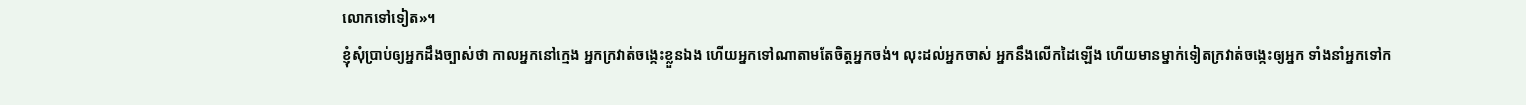លោកទៅទៀត»។
ខ្ញុំសុំប្រាប់ឲ្យអ្នកដឹងច្បាស់ថា កាលអ្នកនៅក្មេង អ្នកក្រវាត់ចង្កេះខ្លួនឯង ហើយអ្នកទៅណាតាមតែចិត្ដអ្នកចង់។ លុះដល់អ្នកចាស់ អ្នកនឹងលើកដៃឡើង ហើយមានម្នាក់ទៀតក្រវាត់ចង្កេះឲ្យអ្នក ទាំងនាំអ្នកទៅក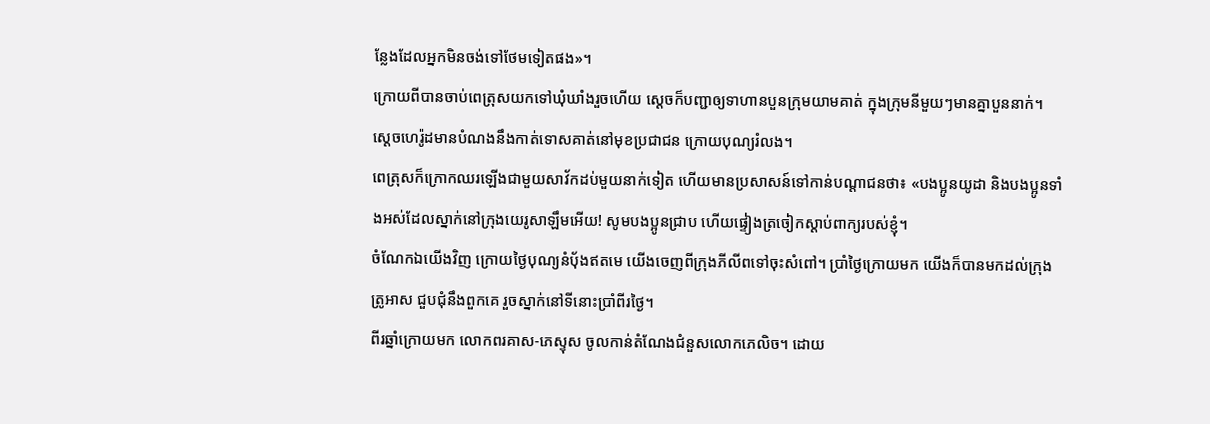ន្លែងដែលអ្នកមិនចង់ទៅថែមទៀតផង»។
ក្រោយពីបានចាប់ពេត្រុសយកទៅឃុំឃាំងរួចហើយ ស្ដេចក៏បញ្ជាឲ្យទាហានបួនក្រុមយាមគាត់ ក្នុងក្រុមនីមួយៗមានគ្នាបួននាក់។ ស្តេចហេរ៉ូដមានបំណងនឹងកាត់ទោសគាត់នៅមុខប្រជាជន ក្រោយបុណ្យរំលង។
ពេត្រុសក៏ក្រោកឈរឡើងជាមួយសាវ័កដប់មួយនាក់ទៀត ហើយមានប្រសាសន៍ទៅកាន់បណ្ដាជនថា៖ «បងប្អូនយូដា និងបងប្អូនទាំងអស់ដែលស្នាក់នៅក្រុងយេរូសាឡឹមអើយ! សូមបងប្អូនជ្រាប ហើយផ្ទៀងត្រចៀកស្ដាប់ពាក្យរបស់ខ្ញុំ។
ចំណែកឯយើងវិញ ក្រោយថ្ងៃបុណ្យនំបុ័ងឥតមេ យើងចេញពីក្រុងភីលីពទៅចុះសំពៅ។ ប្រាំថ្ងៃក្រោយមក យើងក៏បានមកដល់ក្រុងត្រូអាស ជួបជុំនឹងពួកគេ រួចស្នាក់នៅទីនោះប្រាំពីរថ្ងៃ។
ពីរឆ្នាំក្រោយមក លោកពរគាស-ភេស្ទុស ចូលកាន់តំណែងជំនួសលោកភេលិច។ ដោយ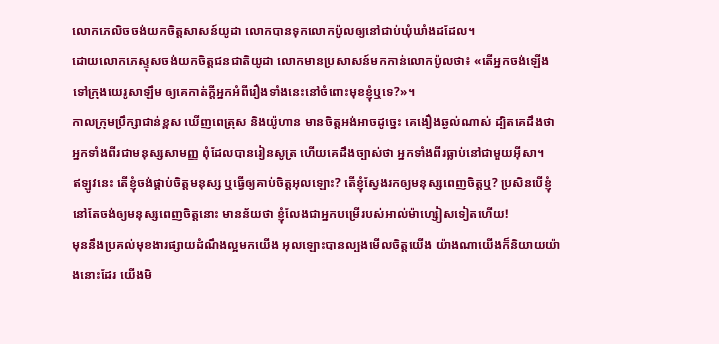លោកភេលិចចង់យកចិត្ដសាសន៍យូដា លោកបានទុកលោកប៉ូលឲ្យនៅជាប់ឃុំឃាំងដដែល។
ដោយលោកភេស្ទុសចង់យកចិត្ដជនជាតិយូដា លោកមានប្រសាសន៍មកកាន់លោកប៉ូលថា៖ «តើអ្នកចង់ឡើងទៅក្រុងយេរូសាឡឹម ឲ្យគេកាត់ក្ដីអ្នកអំពីរឿងទាំងនេះនៅចំពោះមុខខ្ញុំឬទេ?»។
កាលក្រុមប្រឹក្សាជាន់ខ្ពស ឃើញពេត្រុស និងយ៉ូហាន មានចិត្ដអង់អាចដូច្នេះ គេងឿងឆ្ងល់ណាស់ ដ្បិតគេដឹងថា អ្នកទាំងពីរជាមនុស្សសាមញ្ញ ពុំដែលបានរៀនសូត្រ ហើយគេដឹងច្បាស់ថា អ្នកទាំងពីរធ្លាប់នៅជាមួយអ៊ីសា។
ឥឡូវនេះ តើខ្ញុំចង់ផ្គាប់ចិត្ដមនុស្ស ឬធ្វើឲ្យគាប់ចិត្តអុលឡោះ? តើខ្ញុំស្វែងរកឲ្យមនុស្សពេញចិត្ដឬ? ប្រសិនបើខ្ញុំនៅតែចង់ឲ្យមនុស្សពេញចិត្ដនោះ មានន័យថា ខ្ញុំលែងជាអ្នកបម្រើរបស់អាល់ម៉ាហ្សៀសទៀតហើយ!
មុននឹងប្រគល់មុខងារផ្សាយដំណឹងល្អមកយើង អុលឡោះបានល្បងមើលចិត្ដយើង យ៉ាងណាយើងក៏និយាយយ៉ាងនោះដែរ យើងមិ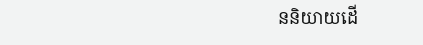ននិយាយដើ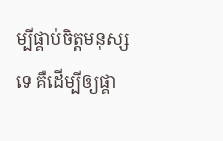ម្បីផ្គាប់ចិត្ដមនុស្សទេ គឺដើម្បីឲ្យផ្គា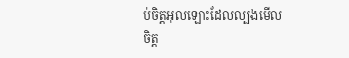ប់ចិត្តអុលឡោះដែលល្បងមើលចិត្ដ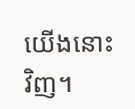យើងនោះវិញ។